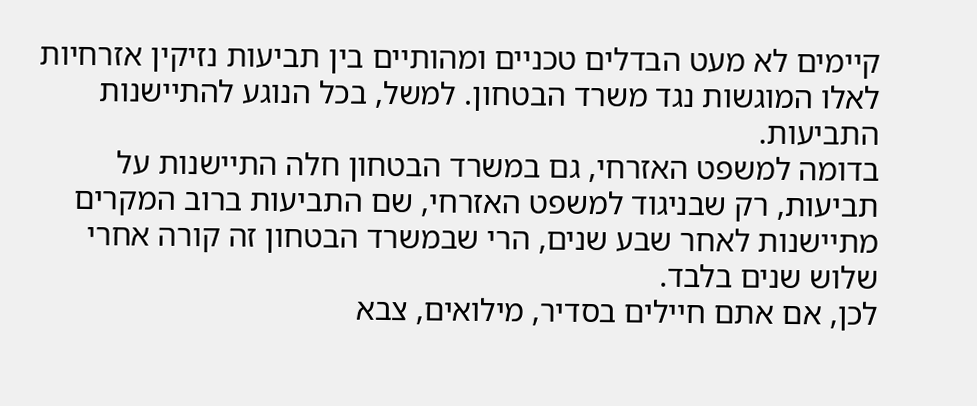קיימים לא מעט הבדלים טכניים ומהותיים בין תביעות נזיקין אזרחיות לאלו המוגשות נגד משרד הבטחון. למשל, בכל הנוגע להתיישנות התביעות.
בדומה למשפט האזרחי, גם במשרד הבטחון חלה התיישנות על תביעות, רק שבניגוד למשפט האזרחי, שם התביעות ברוב המקרים מתיישנות לאחר שבע שנים, הרי שבמשרד הבטחון זה קורה אחרי שלוש שנים בלבד.
לכן, אם אתם חיילים בסדיר, מילואים, צבא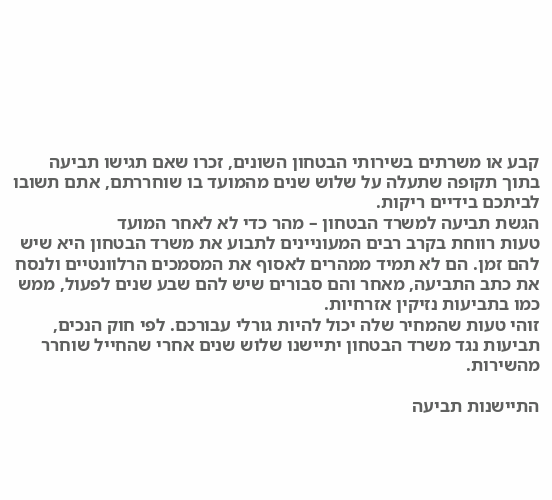קבע או משרתים בשירותי הבטחון השונים, זכרו שאם תגישו תביעה בתוך תקופה שתעלה על שלוש שנים מהמועד בו שוחררתם, אתם תשובו לביתכם בידיים ריקות.
הגשת תביעה למשרד הבטחון – מהר כדי לא לאחר המועד
טעות רווחת בקרב רבים המעוניינים לתבוע את משרד הבטחון היא שיש להם זמן. הם לא תמיד ממהרים לאסוף את המסמכים הרלוונטיים ולנסח את כתב התביעה, מאחר והם סבורים שיש להם שבע שנים לפעול, ממש כמו בתביעות נזיקין אזרחיות.
זוהי טעות שהמחיר שלה יכול להיות גורלי עבורכם. לפי חוק הנכים, תביעות נגד משרד הבטחון יתיישנו שלוש שנים אחרי שהחייל שוחרר מהשירות.

התיישנות תביעה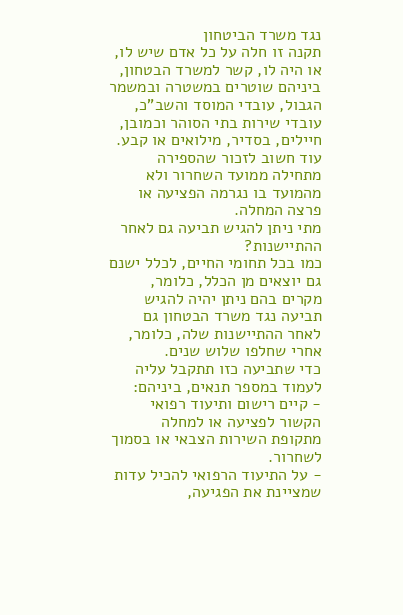נגד משרד הביטחון
תקנה זו חלה על כל אדם שיש לו, או היה לו, קשר למשרד הבטחון, ביניהם שוטרים במשטרה ובמשמר הגבול, עובדי המוסד והשב"כ, עובדי שירות בתי הסוהר וכמובן, חיילים, בסדיר, מילואים או קבע.
עוד חשוב לזכור שהספירה מתחילה ממועד השחרור ולא מהמועד בו נגרמה הפציעה או פרצה המחלה.
מתי ניתן להגיש תביעה גם לאחר ההתיישנות?
כמו בכל תחומי החיים, לכלל ישנם גם יוצאים מן הכלל, כלומר, מקרים בהם ניתן יהיה להגיש תביעה נגד משרד הבטחון גם לאחר ההתיישנות שלה, כלומר, אחרי שחלפו שלוש שנים.
כדי שתביעה כזו תתקבל עליה לעמוד במספר תנאים, ביניהם:
- קיים רישום ותיעוד רפואי הקשור לפציעה או למחלה מתקופת השירות הצבאי או בסמוך לשחרור.
- על התיעוד הרפואי להכיל עדות שמציינת את הפגיעה,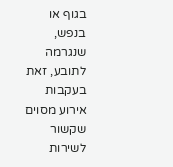בגוף או בנפש, שנגרמה לתובע, זאת בעקבות אירוע מסוים שקשור לשירות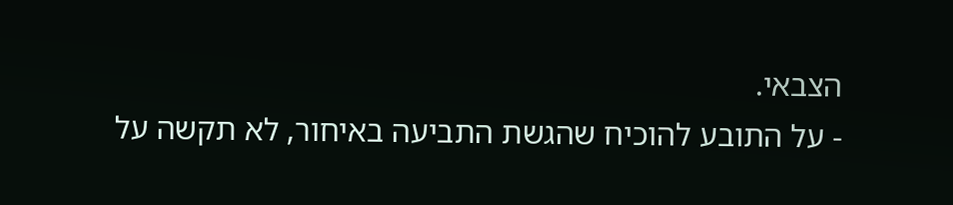הצבאי.
- על התובע להוכיח שהגשת התביעה באיחור, לא תקשה על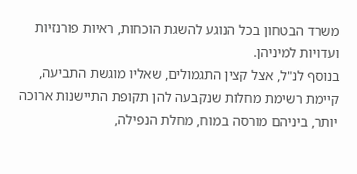משרד הבטחון בכל הנוגע להשגת הוכחות, ראיות פורנזיות ועדויות למיניהן.
בנוסף לנ"ל, אצל קצין התגמולים, שאליו מוגשת התביעה, קיימת רשימת מחלות שנקבעה להן תקופת התיישנות ארוכה יותר, ביניהם מורסה במוח, מחלת הנפילה,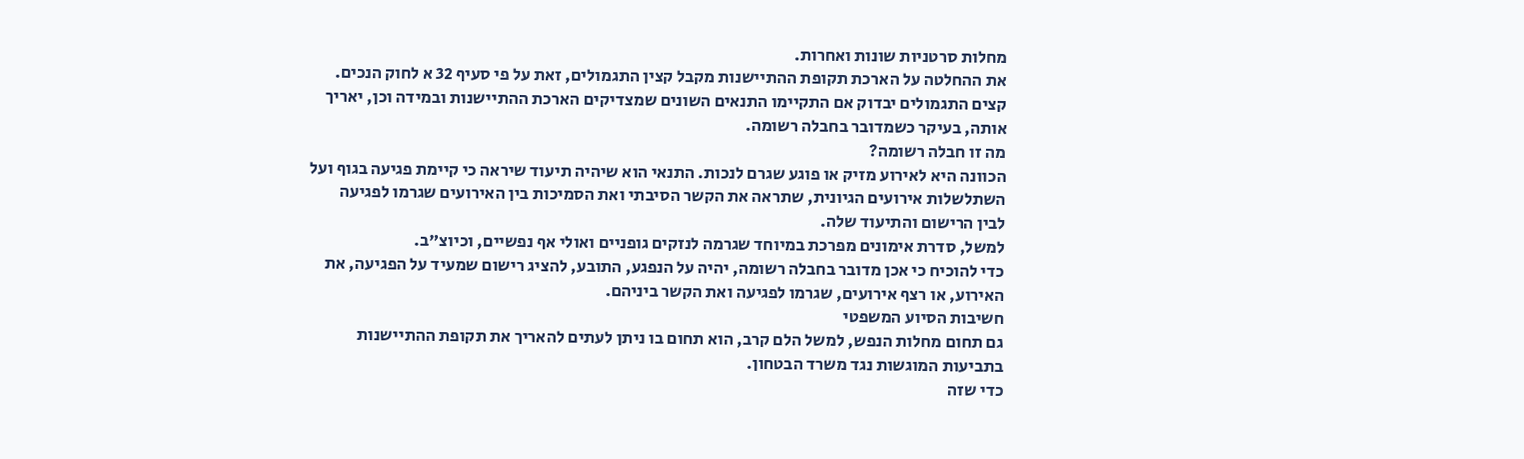מחלות סרטניות שונות ואחרות.
את ההחלטה על הארכת תקופת ההתיישנות מקבל קצין התגמולים, זאת על פי סעיף 32 א לחוק הנכים.
קצים התגמולים יבדוק אם התקיימו התנאים השונים שמצדיקים הארכת ההתיישנות ובמידה וכן, יאריך אותה, בעיקר כשמדובר בחבלה רשומה.
מה זו חבלה רשומה?
הכוונה היא לאירוע מזיק או פוגע שגרם לנכות. התנאי הוא שיהיה תיעוד שיראה כי קיימת פגיעה בגוף ועל השתלשלות אירועים הגיונית, שתראה את הקשר הסיבתי ואת הסמיכות בין האירועים שגרמו לפגיעה לבין הרישום והתיעוד שלה.
למשל, סדרת אימונים מפרכת במיוחד שגרמה לנזקים גופניים ואולי אף נפשיים, וכיוצ"ב.
כדי להוכיח כי אכן מדובר בחבלה רשומה, יהיה על הנפגע, התובע, להציג רישום שמעיד על הפגיעה, את האירוע, או רצף אירועים, שגרמו לפגיעה ואת הקשר ביניהם.
חשיבות הסיוע המשפטי
גם תחום מחלות הנפש, למשל הלם קרב, הוא תחום בו ניתן לעתים להאריך את תקופת ההתיישנות בתביעות המוגשות נגד משרד הבטחון.
כדי שזה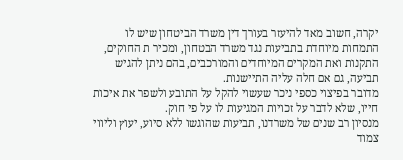יקרה, חשוב מאד להיעזר בעורך דין משרד הביטחון שיש לו התמחות מיוחדת בתביעות נגד משרד הבטחון, ומכיר ת החוקים, התקנות ואת המקרים המיוחדים והמורכבים, בהם ניתן להגיש תביעה, גם אם חלה עליה התיישנות.
מדובר בפיצוי כספי ניכר שעשוי להקל על התובע ולשפר את איכות חייו, שלא לדבר על זכויות המגיעות לו על פי חוק.
מנסיון רב שנים של משרדנו, תביעות שהוגשו ללא סיוע, יעוץ וליווי צמוד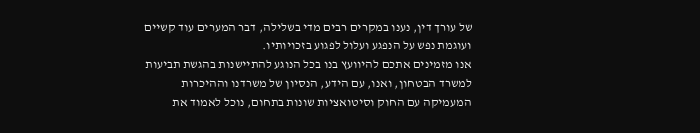של עורך דין, נענו במקרים רבים מדי בשלילה, דבר המערים עוד קשיים ועוגמת נפש על הנפגע ועלול לפגוע בזכויותיו.
אנו מזמינים אתכם להיוועץ בנו בכל הנוגע להתיישנות בהגשת תביעות למשרד הבטחון, ואנו, עם הידע, הנסיון של משרדנו וההיכרות המעמיקה עם החוק וסיטואציות שונות בתחום, נוכל לאמוד את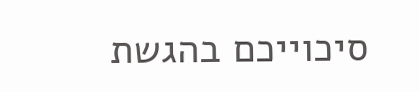סיכוייכם בהגשת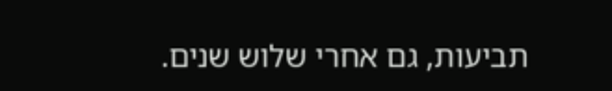תביעות, גם אחרי שלוש שנים.